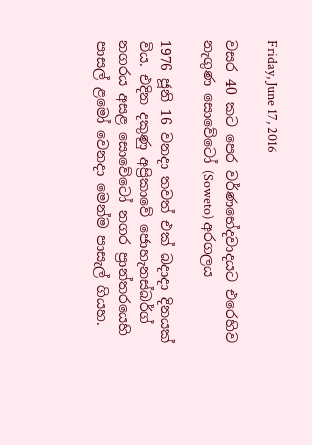Friday, June 17, 2016

වසර 40 කට පෙර වර්ණභේදවාදයට එරෙහිව නැගුණ සොවේටෝ (Soweto) අරගලය

1976 ජූනි 16 වනදා තවත් එක් බදාදා දිනයක් විය. එදින දකුණු අප්‍රිකාවේ ජොහැනස්බර්ග් නගරය අසළ සොවේටෝ නගර ප්‍රාන්තරයෙහි පාසල් ළමෝ වෙනදා මෙන්ම පාසැල් ගියහ.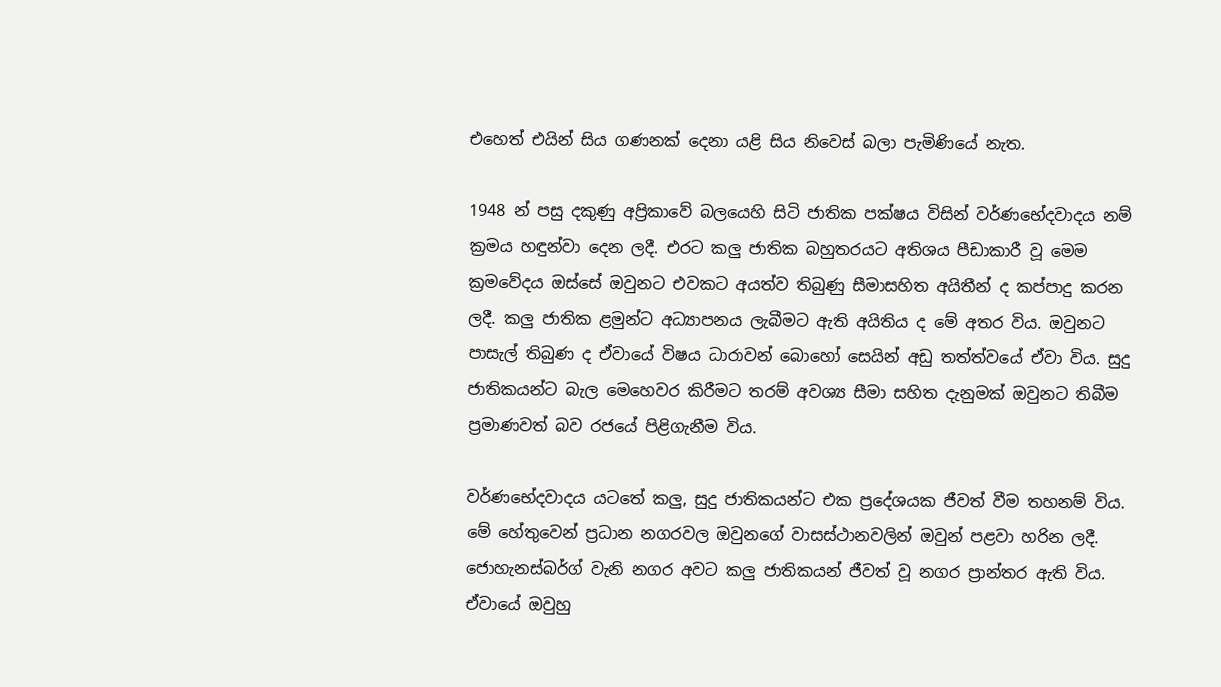එහෙත් එයින් සිය ගණනක් දෙනා යළි සිය නිවෙස් බලා පැමිණියේ නැත.

1948 න් පසු දකුණු අප්‍රිකාවේ බලයෙහි සිටි ජාතික පක්ෂය විසින් වර්ණභේදවාදය නම් ක්‍රමය හඳුන්වා දෙන ලදී. එරට කලු ජාතික බහුතරයට අතිශය පීඩාකාරී වූ මෙම ක්‍රමවේදය ඔස්සේ ඔවුනට එවකට අයත්ව තිබුණු සීමාසහිත අයිතීන් ද කප්පාදු කරන ලදී. කලු ජාතික ළමුන්ට අධ්‍යාපනය ලැබීමට ඇති අයිතිය ද මේ අතර විය. ඔවුනට පාසැල් තිබුණ ද ඒවායේ විෂය ධාරාවන් බොහෝ සෙයින් අඩු තත්ත්වයේ ඒවා විය. සුදු ජාතිකයන්ට බැල මෙහෙවර කිරීමට තරම් අවශ්‍ය සීමා සහිත දැනුමක් ඔවුනට තිබීම ප්‍රමාණවත් බව රජයේ පිළිගැනීම විය.

වර්ණභේදවාදය යටතේ කලු, සුදු ජාතිකයන්ට එක ප්‍රදේශයක ජීවත් වීම තහනම් විය. මේ හේතුවෙන් ප්‍රධාන නගරවල ඔවුනගේ වාසස්ථානවලින් ඔවුන් පළවා හරින ලදී. ජොහැනස්බර්ග් වැනි නගර අවට කලු ජාතිකයන් ජීවත් වූ නගර ප්‍රාන්තර ඇති විය. ඒවායේ ඔවුහු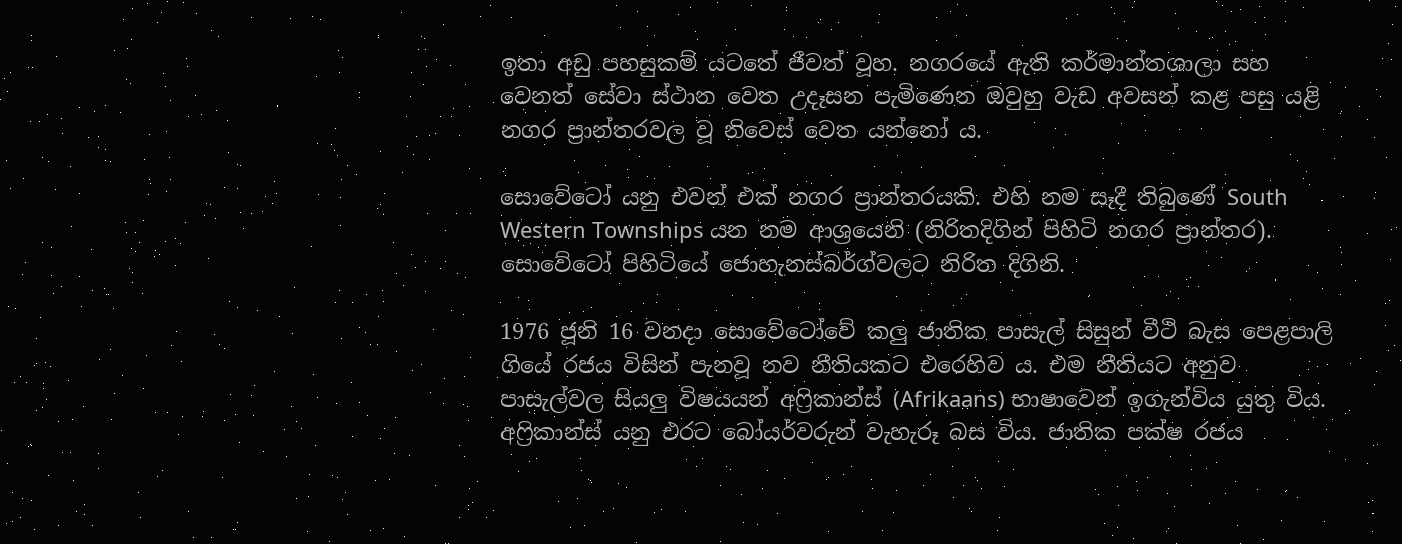ඉතා අඩු පහසුකම් යටතේ ජීවත් වූහ. නගරයේ ඇති කර්මාන්තශාලා සහ වෙනත් සේවා ස්ථාන වෙත උදෑසන පැමිණෙන ඔවුහු වැඩ අවසන් කළ පසු යළි නගර ප්‍රාන්තරවල වූ නිවෙස් වෙත යන්නෝ ය.

සොවේටෝ යනු එවන් එක් නගර ප්‍රාන්තරයකි. එහි නම සෑදී තිබුණේ South Western Townships යන නම ආශ්‍රයෙනි (නිරිතදිගින් පිහිටි නගර ප්‍රාන්තර). සොවේටෝ පිහිටියේ ජොහැනස්බර්ග්වලට නිරිත දිගිනි.

1976 ජූනි 16 වනදා සොවේටෝවේ කලු ජාතික පාසැල් සිසුන් වීථි බැස පෙළපාලි ගියේ රජය විසින් පැනවූ නව නීතියකට එරෙහිව ය. එම නීතියට අනුව පාසැල්වල සියලු විෂයයන් අෆ්‍රිකාන්ස් (Afrikaans) භාෂාවෙන් ඉගැන්විය යුතු විය. අෆ්‍රිකාන්ස් යනු එරට බෝයර්වරුන් වැහැරූ බස විය. ජාතික පක්ෂ රජය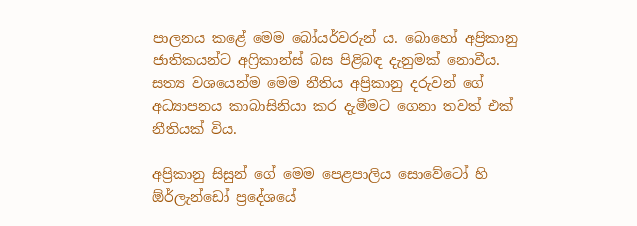පාලනය කළේ මෙම බෝයර්වරුන් ය. බොහෝ අප්‍රිකානු ජාතිකයන්ට අෆ්‍රිකාන්ස් බස පිළිබඳ දැනුමක් නොවීය. සත්‍ය වශයෙන්ම මෙම නීතිය අප්‍රිකානු දරුවන් ගේ අධ්‍යාපනය කාබාසිනියා කර දැමීමට ගෙනා තවත් එක් නීතියක් විය.

අප්‍රිකානු සිසුන් ගේ මෙම පෙළපාලිය සොවේටෝ හි ඕර්ලැන්ඩෝ ප්‍රදේශයේ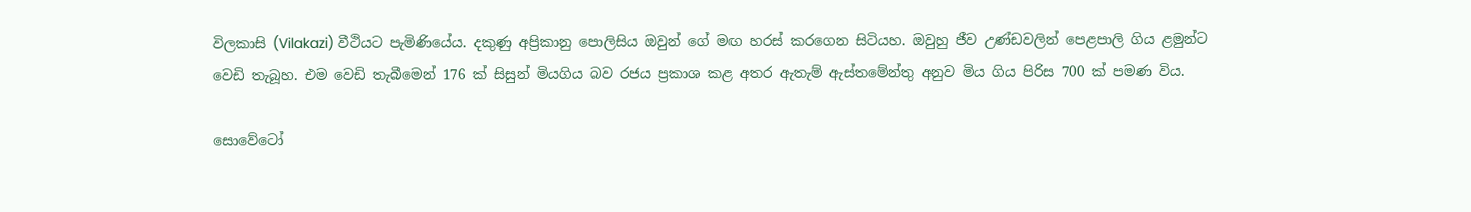විලකාසි (Vilakazi) වීථියට පැමිණියේය. දකුණු අප්‍රිකානු පොලිසිය ඔවුන් ගේ මඟ හරස් කරගෙන සිටියහ. ඔවුහු ජීව උණ්ඩවලින් පෙළපාලි ගිය ළමුන්ට වෙඩි තැබූහ. එම වෙඩි තැබීමෙන් 176 ක් සිසුන් මියගිය බව රජය ප්‍රකාශ කළ අතර ඇතැම් ඇස්තමේන්තු අනුව මිය ගිය පිරිස 700 ක් පමණ විය.

සොවේටෝ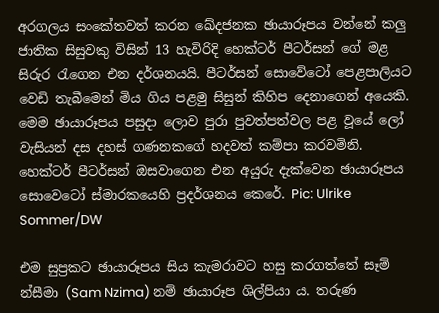අරගලය සංකේතවත් කරන ඛේදජනක ඡායාරූපය වන්නේ කලු ජාතික සිසුවකු විසින් 13 හැවිරිදි හෙක්ටර් පීටර්සන් ගේ මළ සිරුර රැගෙන එන දර්ශනයයි. පීටර්සන් සොවේටෝ පෙළපාලියට වෙඩි තැබීමෙන් මිය ගිය පළමු සිසුන් කිහිප දෙනාගෙන් අයෙකි. මෙම ඡායාරූපය පසුදා ලොව පුරා පුවත්පත්වල පළ වූයේ ලෝ වැසියන් දස දහස් ගණනකගේ හදවත් කම්පා කරවමිනි.
හෙක්ටර් පීටර්සන් ඔසවාගෙන එන අයුරු දැක්වෙන ඡායාරූපය සොවෙටෝ ස්මාරකයෙහි ප්‍රදර්ශනය කෙරේ. Pic: Ulrike Sommer/DW

එම සුප්‍රකට ඡායාරූපය සිය කැමරාවට හසු කරගත්තේ සෑම් න්සීමා (Sam Nzima) නම් ඡායාරූප ශිල්පියා ය. තරුණ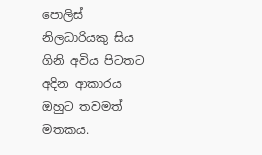පොලිස් නිලධාරියකු සිය ගිනි අවිය පිටතට අදින ආකාරය ඔහුට තවමත් මතකය.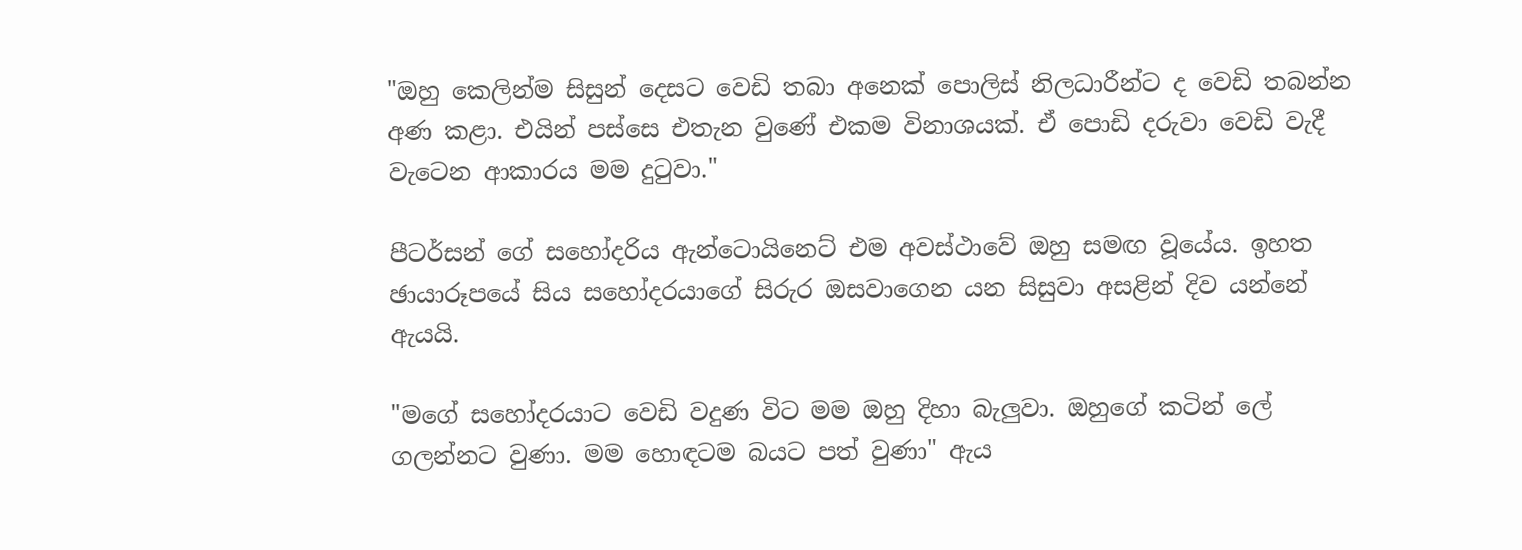"ඔහු කෙලින්ම සිසුන් දෙසට වෙඩි තබා අනෙක් පොලිස් නිලධාරීන්ට ද වෙඩි තබන්න අණ කළා. එයින් පස්සෙ එතැන වුණේ එකම විනාශයක්. ඒ පොඩි දරුවා වෙඩි වැදී වැටෙන ආකාරය මම දුටුවා."

පීටර්සන් ගේ සහෝදරිය ඇන්ටොයිනෙට් එම අවස්ථාවේ ඔහු සමඟ වූයේය. ඉහත ඡායාරූපයේ සිය සහෝදරයාගේ සිරුර ඔසවාගෙන යන සිසුවා අසළින් දිව යන්නේ ඇයයි.

"මගේ සහෝදරයාට වෙඩි වදුණ විට මම ඔහු දිහා බැලුවා. ඔහුගේ කටින් ලේ ගලන්නට වුණා. මම හොඳටම බයට පත් වුණා" ඇය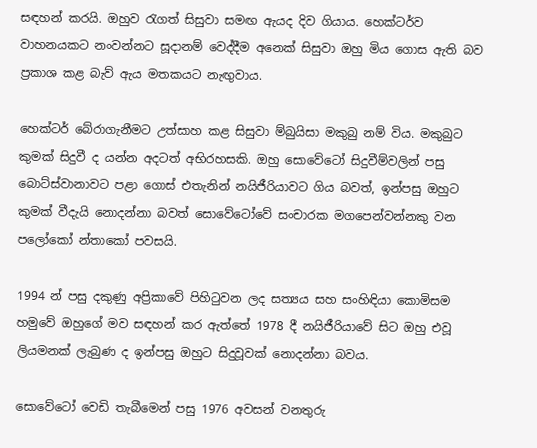සඳහන් කරයි. ඔහුව රැගත් සිසුවා සමඟ ඇයද දිව ගියාය. හෙක්ටර්ව වාහනයකට නංවන්නට සූදානම් වෙද්දීම අනෙක් සිසුවා ඔහු මිය ගොස ඇති බව ප්‍රකාශ කළ බැව් ඇය මතකයට නැඟුවාය.

හෙක්ටර් බේරාගැනීමට උත්සාහ කළ සිසුවා ම්බුයිසා මකුබු නම් විය. මකුබුට කුමක් සිදුවී ද යන්න අදටත් අභිරහසකි. ඔහු සොවේටෝ සිදුවීම්වලින් පසු බොට්ස්වානාවට පළා ගොස් එතැනින් නයිජීරියාවට ගිය බවත්, ඉන්පසු ඔහුට කුමක් වීදැයි නොදන්නා බවත් සොවේටෝවේ සංචාරක මගපෙන්වන්නකු වන පලෝකෝ න්තාකෝ පවසයි.

1994 න් පසු දකුණු අප්‍රිකාවේ පිහිටුවන ලද සත්‍යය සහ සංහිඳියා කොමිසම හමුවේ ඔහුගේ මව සඳහන් කර ඇත්තේ 1978 දී නයිජීරියාවේ සිට ඔහු එවූ ලියමනක් ලැබුණ ද ඉන්පසු ඔහුට සිදුවූවක් නොදන්නා බවය.

සොවේටෝ වෙඩි තැබීමෙන් පසු 1976 අවසන් වනතුරු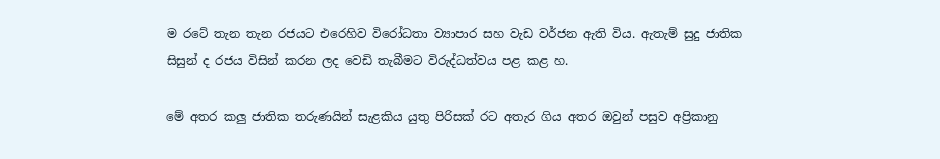ම රටේ තැන තැන රජයට එරෙහිව විරෝධතා ව්‍යාපාර සහ වැඩ වර්ජන ඇති විය. ඇතැම් සුදු ජාතික සිසුන් ද රජය විසින් කරන ලද වෙඩි තැබීමට විරුද්ධත්වය පළ කළ හ.

මේ අතර කලු ජාතික තරුණයින් සැළකිය යුතු පිරිසක් රට අතැර ගිය අතර ඔවුන් පසුව අප්‍රිකානු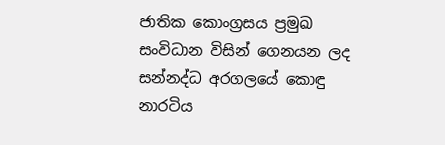ජාතික කොංග්‍රසය ප්‍රමුඛ සංවිධාන විසින් ගෙනයන ලද සන්නද්ධ අරගලයේ කොඳු නාරටිය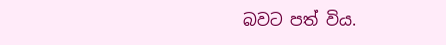බවට පත් විය.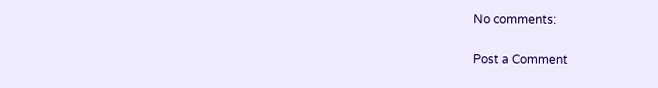No comments:

Post a Comment